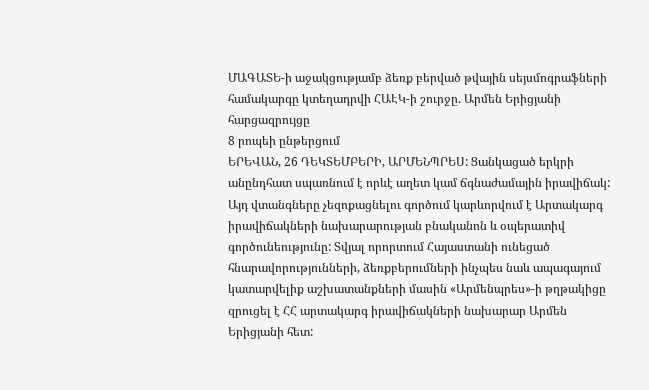ՄԱԳԱՏԵ-ի աջակցությամբ ձեռք բերված թվային սեյսմոգրաֆների համակարգը կտեղադրվի ՀԱԷԿ-ի շուրջը. Արմեն Երիցյանի հարցազրույցը
8 րոպեի ընթերցում
ԵՐԵՎԱՆ, 26 ԴԵԿՏԵՄԲԵՐԻ, ԱՐՄԵՆՊՐԵՍ: Ցանկացած երկրի անընդհատ սպառնում է որևէ աղետ կամ ճգնաժամային իրավիճակ: Այդ վտանգները չեզոքացնելու գործում կարևորվում է Արտակարգ իրավիճակների նախարարության բնականոն և օպերատիվ գործունեությունը: Տվյալ որորտում Հայաստանի ունեցած հնարավորությունների, ձեռքբերումների ինչպես նաև ապագայում կատարվելիք աշխատանքների մասին «Արմենպրես»-ի թղթակիցը զրուցել է ՀՀ արտակարգ իրավիճակների նախարար Արմեն Երիցյանի հետ: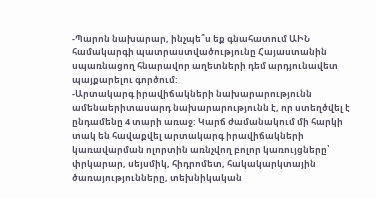-Պարոն նախարար, ինչպե՞ս եք գնահատում ԱԻՆ համակարգի պատրաստվածությունը Հայաստանին սպառնացող հնարավոր աղետների դեմ արդյունավետ պայքարելու գործում:
-Արտակարգ իրավիճակների նախարարությունն ամենաերիտասարդ նախարարությունն է, որ ստեղծվել է ընդամենը 4 տարի առաջ: Կարճ ժամանակում մի հարկի տակ են հավաքվել արտակարգ իրավիճակների կառավարման ոլորտին առնչվող բոլոր կառույցները՝ փրկարար, սեյսմիկ, հիդրոմետ, հակակարկտային ծառայությունները, տեխնիկական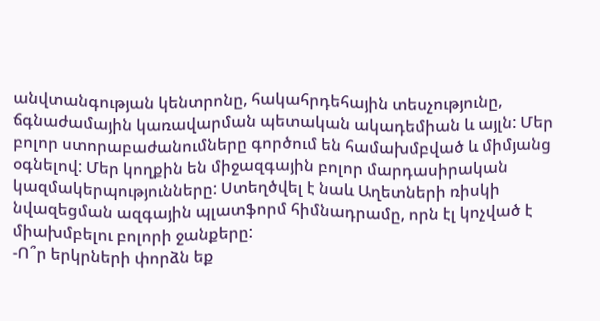անվտանգության կենտրոնը, հակահրդեհային տեսչությունը, ճգնաժամային կառավարման պետական ակադեմիան և այլն: Մեր բոլոր ստորաբաժանումները գործում են համախմբված և միմյանց օգնելով: Մեր կողքին են միջազգային բոլոր մարդասիրական կազմակերպությունները: Ստեղծվել է նաև Աղետների ռիսկի նվազեցման ազգային պլատֆորմ հիմնադրամը, որն էլ կոչված է միախմբելու բոլորի ջանքերը:
-Ո՞ր երկրների փորձն եք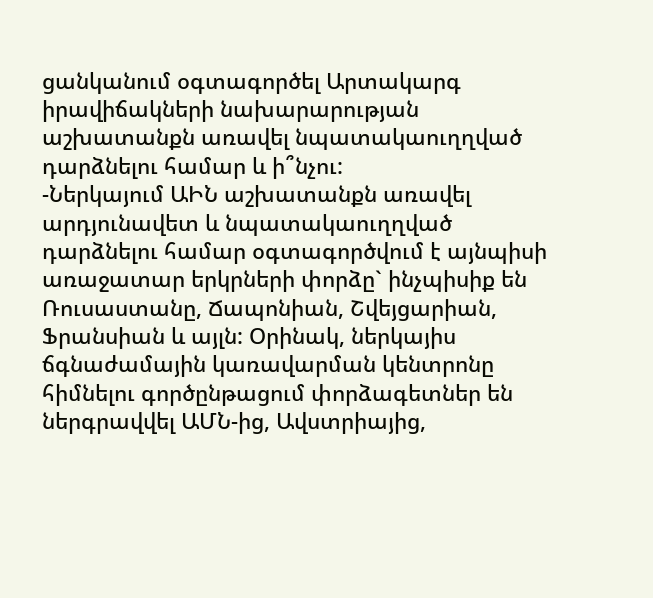ցանկանում օգտագործել Արտակարգ իրավիճակների նախարարության աշխատանքն առավել նպատակաուղղված դարձնելու համար և ի՞նչու:
-Ներկայում ԱԻՆ աշխատանքն առավել արդյունավետ և նպատակաուղղված դարձնելու համար օգտագործվում է այնպիսի առաջատար երկրների փորձը` ինչպիսիք են Ռուսաստանը, Ճապոնիան, Շվեյցարիան, Ֆրանսիան և այլն: Օրինակ, ներկայիս ճգնաժամային կառավարման կենտրոնը հիմնելու գործընթացում փորձագետներ են ներգրավվել ԱՄՆ-ից, Ավստրիայից,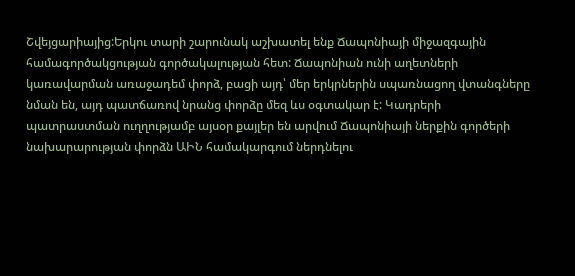Շվեյցարիայից:Երկու տարի շարունակ աշխատել ենք Ճապոնիայի միջազգային համագործակցության գործակալության հետ: Ճապոնիան ունի աղետների կառավարման առաջադեմ փորձ, բացի այդ՝ մեր երկրներին սպառնացող վտանգները նման են, այդ պատճառով նրանց փորձը մեզ ևս օգտակար է: Կադրերի պատրաստման ուղղությամբ այսօր քայլեր են արվում Ճապոնիայի ներքին գործերի նախարարության փորձն ԱԻՆ համակարգում ներդնելու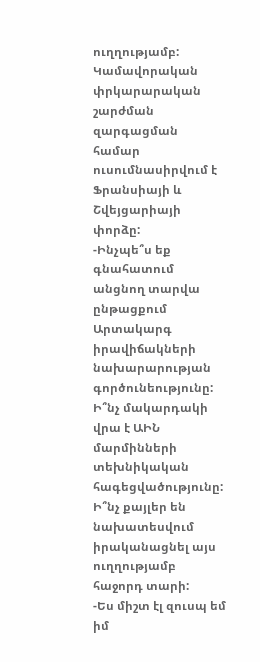ուղղությամբ: Կամավորական փրկարարական շարժման զարգացման համար ուսումնասիրվում է Ֆրանսիայի և Շվեյցարիայի փորձը:
-Ինչպե՞ս եք գնահատում անցնող տարվա ընթացքում Արտակարգ իրավիճակների նախարարության գործունեությունը: Ի՞նչ մակարդակի վրա է ԱԻՆ մարմինների տեխնիկական հագեցվածությունը: Ի՞նչ քայլեր են նախատեսվում իրականացնել այս ուղղությամբ հաջորդ տարի:
-Ես միշտ էլ զուսպ եմ իմ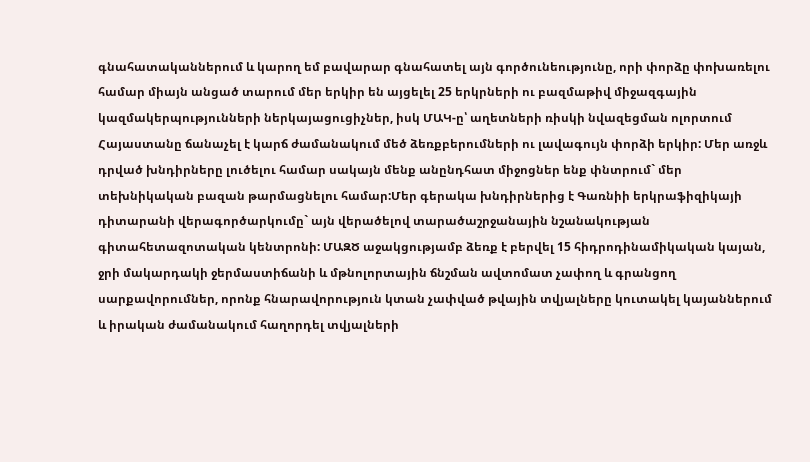գնահատականներում և կարող եմ բավարար գնահատել այն գործունեությունը, որի փորձը փոխառելու համար միայն անցած տարում մեր երկիր են այցելել 25 երկրների ու բազմաթիվ միջազգային կազմակերպությունների ներկայացուցիչներ, իսկ ՄԱԿ-ը՝ աղետների ռիսկի նվազեցման ոլորտում Հայաստանը ճանաչել է կարճ ժամանակում մեծ ձեռքբերումների ու լավագույն փորձի երկիր: Մեր առջև դրված խնդիրները լուծելու համար սակայն մենք անընդհատ միջոցներ ենք փնտրում` մեր տեխնիկական բազան թարմացնելու համար:Մեր գերակա խնդիրներից է Գառնիի երկրաֆիզիկայի դիտարանի վերագործարկումը` այն վերածելով տարածաշրջանային նշանակության գիտահետազոտական կենտրոնի: ՄԱԶԾ աջակցությամբ ձեռք է բերվել 15 հիդրոդինամիկական կայան, ջրի մակարդակի ջերմաստիճանի և մթնոլորտային ճնշման ավտոմատ չափող և գրանցող սարքավորումներ, որոնք հնարավորություն կտան չափված թվային տվյալները կուտակել կայաններում և իրական ժամանակում հաղորդել տվյալների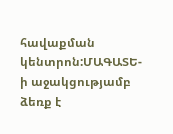հավաքման կենտրոն:ՄԱԳԱՏԵ-ի աջակցությամբ ձեռք է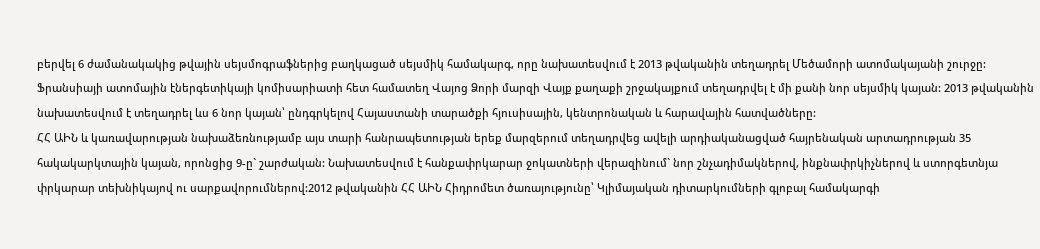բերվել 6 ժամանակակից թվային սեյսմոգրաֆներից բաղկացած սեյսմիկ համակարգ, որը նախատեսվում է 2013 թվականին տեղադրել Մեծամորի ատոմակայանի շուրջը: Ֆրանսիայի ատոմային էներգետիկայի կոմիսարիատի հետ համատեղ Վայոց Ձորի մարզի Վայք քաղաքի շրջակայքում տեղադրվել է մի քանի նոր սեյսմիկ կայան: 2013 թվականին նախատեսվում է տեղադրել ևս 6 նոր կայան՝ ընդգրկելով Հայաստանի տարածքի հյուսիսային, կենտրոնական և հարավային հատվածները:
ՀՀ ԱԻՆ և կառավարության նախաձեռնությամբ այս տարի հանրապետության երեք մարզերում տեղադրվեց ավելի արդիականացված հայրենական արտադրության 35 հակակարկտային կայան, որոնցից 9-ը` շարժական: Նախատեսվում է հանքափրկարար ջոկատների վերազինում` նոր շնչադիմակներով, ինքնափրկիչներով և ստորգետնյա փրկարար տեխնիկայով ու սարքավորումներով:2012 թվականին ՀՀ ԱԻՆ Հիդրոմետ ծառայությունը՝ Կլիմայական դիտարկումների գլոբալ համակարգի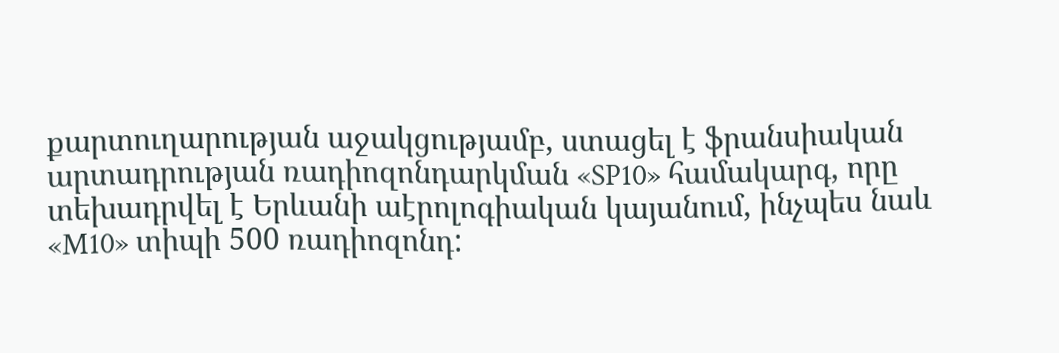քարտուղարության աջակցությամբ, ստացել է ֆրանսիական արտադրության ռադիոզոնդարկման «SP10» համակարգ, որը տեխադրվել է Երևանի աէրոլոգիական կայանում, ինչպես նաև «M10» տիպի 500 ռադիոզոնդ: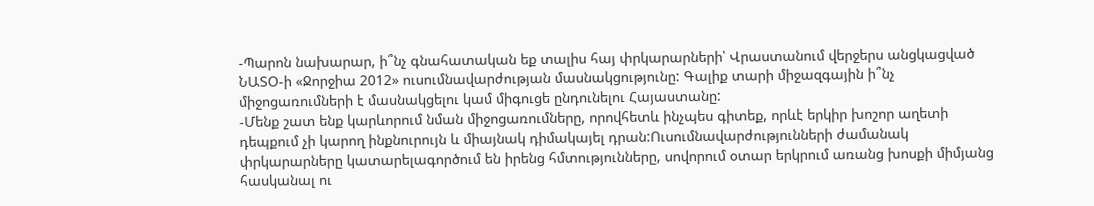-Պարոն նախարար, ի՞նչ գնահատական եք տալիս հայ փրկարարների՝ Վրաստանում վերջերս անցկացված ՆԱՏՕ-ի «Ջորջիա 2012» ուսումնավարժության մասնակցությունը: Գալիք տարի միջազգային ի՞նչ միջոցառումների է մասնակցելու կամ միգուցե ընդունելու Հայաստանը:
-Մենք շատ ենք կարևորում նման միջոցառումները, որովհետև ինչպես գիտեք, որևէ երկիր խոշոր աղետի դեպքում չի կարող ինքնուրույն և միայնակ դիմակայել դրան:Ուսումնավարժությունների ժամանակ փրկարարները կատարելագործում են իրենց հմտությունները, սովորում օտար երկրում առանց խոսքի միմյանց հասկանալ ու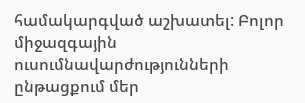համակարգված աշխատել: Բոլոր միջազգային ուսումնավարժությունների ընթացքում մեր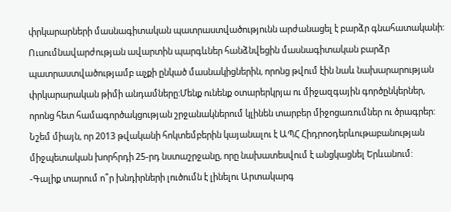փրկարարների մասնագիտական պատրաստվածությունն արժանացել է բարձր գնահատականի: Ուսումնավարժության ավարտին պարգևներ հանձնվեցին մասնագիտական բարձր պատրաստվածությամբ աչքի ընկած մասնակիցներին, որոնց թվում էին նաև նախարարության փրկարարական թիմի անդամները:Մենք ունենք օտարերկրյա ու միջազգային գործընկերներ, որոնց հետ համագործակցության շրջանակներում կլինեն տարբեր միջոցառումներ ու ծրագրեր: Նշեմ միայն, որ 2013 թվականի հոկտեմբերին կայանալու է ԱՊՀ Հիդրոօդերևութաբանության միջպետական խորհրդի 25-րդ նստաշրջանը, որը նախատեսվում է անցկացնել Երևանում:
-Գալիք տարում ո՞ր խնդիրների լուծումն է լինելու Արտակարգ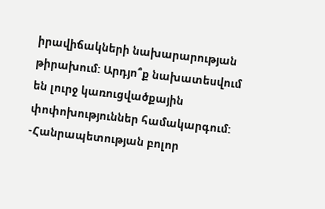իրավիճակների նախարարության թիրախում: Արդյո՞ք նախատեսվում են լուրջ կառուցվածքային փոփոխություններ համակարգում:
-Հանրապետության բոլոր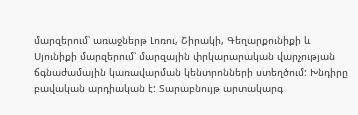մարզերում՝ առաջներթ Լոռու, Շիրակի, Գեղարքունիքի և Սյունիքի մարզերում՝ մարզային փրկարարական վարչության ճգնաժամային կառավարման կենտրոնների ստեղծում: Խնդիրը բավական արդիական է: Տարաբնույթ արտակարգ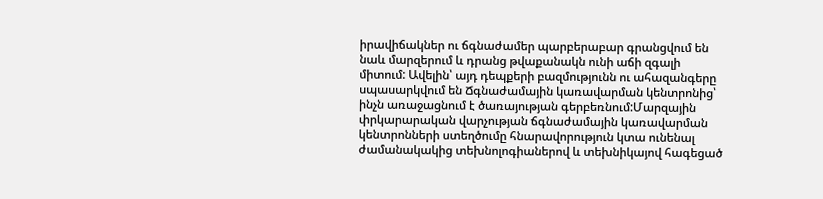իրավիճակներ ու ճգնաժամեր պարբերաբար գրանցվում են նաև մարզերում և դրանց թվաքանակն ունի աճի զգալի միտում: Ավելին՝ այդ դեպքերի բազմությունն ու ահազանգերը սպասարկվում են Ճգնաժամային կառավարման կենտրոնից՝ ինչն առաջացնում է ծառայության գերբեռնում:Մարզային փրկարարական վարչության ճգնաժամային կառավարման կենտրոնների ստեղծումը հնարավորություն կտա ունենալ ժամանակակից տեխնոլոգիաներով և տեխնիկայով հագեցած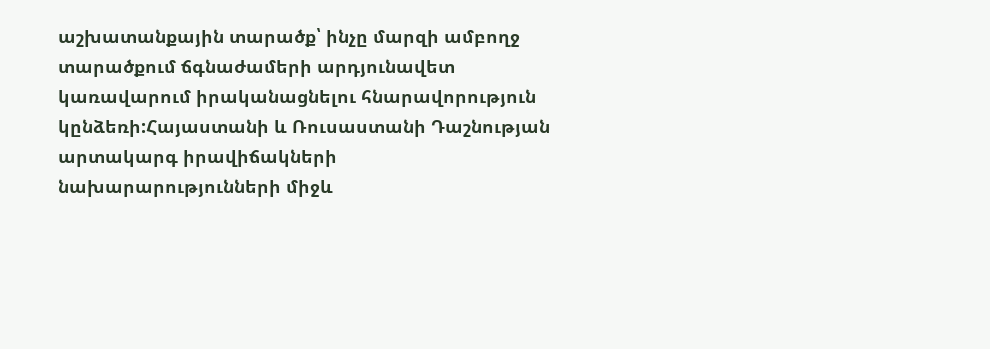աշխատանքային տարածք՝ ինչը մարզի ամբողջ տարածքում ճգնաժամերի արդյունավետ կառավարում իրականացնելու հնարավորություն կընձեռի:Հայաստանի և Ռուսաստանի Դաշնության արտակարգ իրավիճակների նախարարությունների միջև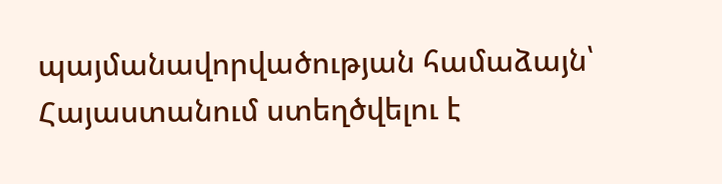պայմանավորվածության համաձայն՝ Հայաստանում ստեղծվելու է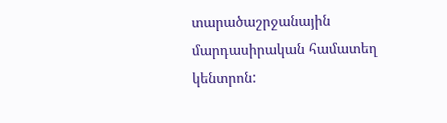տարածաշրջանային մարդասիրական համատեղ կենտրոն: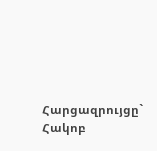Հարցազրույցը` Հակոբ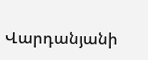Վարդանյանի